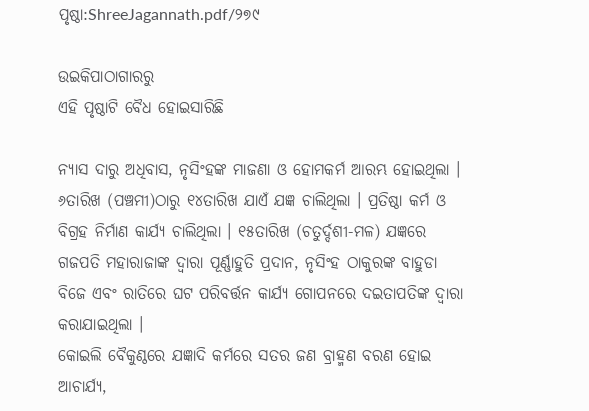ପୃଷ୍ଠା:ShreeJagannath.pdf/୨୭୯

ଉଇକିପାଠାଗାର‌ରୁ
ଏହି ପୃଷ୍ଠାଟି ବୈଧ ହୋଇସାରିଛି

ନ୍ୟାସ ଦାରୁ ଅଧିବାସ, ନୃସିଂହଙ୍କ ମାଜଣା ଓ ହୋମକର୍ମ ଆରମ୍ଭ ହୋଇଥିଲା । ୬ତାରିଖ (ପଞ୍ଚମୀ)ଠାରୁ ୧୪ତାରିଖ ଯାଏଁ ଯଜ୍ଞ ଚାଲିଥିଲା । ପ୍ରତିଷ୍ଠା କର୍ମ ଓ ବିଗ୍ରହ ନିର୍ମାଣ କାର୍ଯ୍ୟ ଚାଲିଥିଲା । ୧୫ତାରିଖ (ଚତୁର୍ଦ୍ଦଶୀ-ମଳ) ଯଜ୍ଞରେ ଗଜପତି ମହାରାଜାଙ୍କ ଦ୍ୱାରା ପୂର୍ଣ୍ଣାହୁତି ପ୍ରଦାନ, ନୃସିଂହ ଠାକୁରଙ୍କ ବାହୁଡା ବିଜେ ଏବଂ ରାତିରେ ଘଟ ପରିବର୍ତ୍ତନ କାର୍ଯ୍ୟ ଗୋପନରେ ଦଇତାପତିଙ୍କ ଦ୍ବାରା କରାଯାଇଥିଲା ।
କୋଇଲି ବୈକୁଣ୍ଠରେ ଯଜ୍ଞାଦି କର୍ମରେ ସତର ଜଣ ବ୍ରାହ୍ମଣ ବରଣ ହୋଇ ଆଚାର୍ଯ୍ୟ,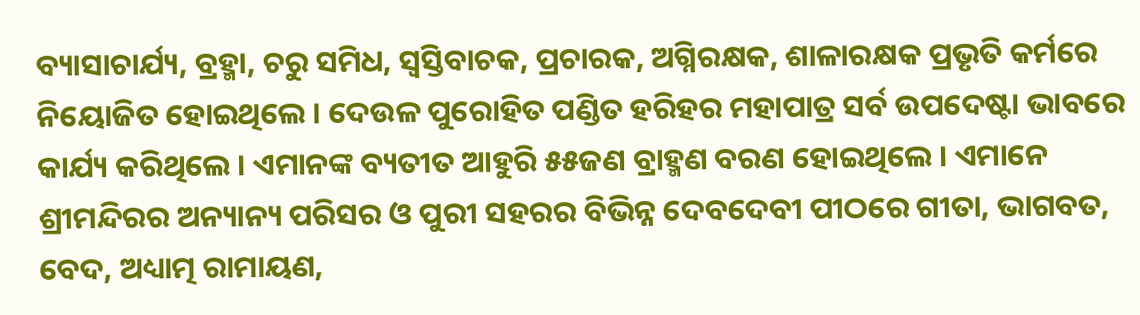ବ୍ୟାସାଚାର୍ଯ୍ୟ, ବ୍ରହ୍ମା, ଚରୁ ସମିଧ, ସ୍ବସ୍ତିବାଚକ, ପ୍ରଚାରକ, ଅଗ୍ନିରକ୍ଷକ, ଶାଳାରକ୍ଷକ ପ୍ରଭୃତି କର୍ମରେ ନିୟୋଜିତ ହୋଇଥିଲେ । ଦେଉଳ ପୁରୋହିତ ପଣ୍ଡିତ ହରିହର ମହାପାତ୍ର ସର୍ବ ଉପଦେଷ୍ଟା ଭାବରେ କାର୍ଯ୍ୟ କରିଥିଲେ । ଏମାନଙ୍କ ବ୍ୟତୀତ ଆହୁରି ୫୫ଜଣ ବ୍ରାହ୍ମଣ ବରଣ ହୋଇଥିଲେ । ଏମାନେ ଶ୍ରୀମନ୍ଦିରର ଅନ୍ୟାନ୍ୟ ପରିସର ଓ ପୁରୀ ସହରର ବିଭିନ୍ନ ଦେବଦେବୀ ପୀଠରେ ଗୀତା, ଭାଗବତ, ବେଦ, ଅଧ୍ୟାତ୍ମ ରାମାୟଣ,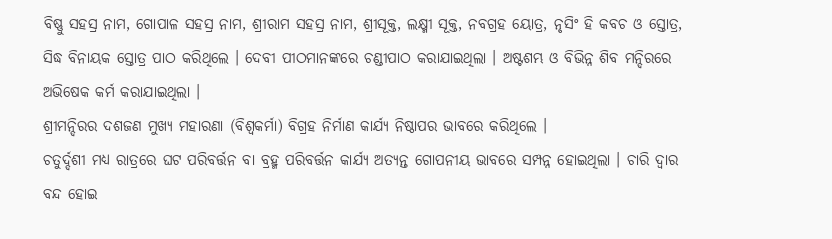ବିଷ୍ଣୁ ସହସ୍ର ନାମ, ଗୋପାଳ ସହସ୍ର ନାମ, ଶ୍ରୀରାମ ସହସ୍ର ନାମ, ଶ୍ରୀସୂକ୍ତ, ଲକ୍ଷ୍ମୀ ସୂକ୍ତ, ନବଗ୍ରହ ୟୋତ୍ର, ନୃସିଂ ହି କବଚ ଓ ସ୍ତୋତ୍ର, ସିଦ୍ଧ ବିନାୟକ ସ୍ତୋତ୍ର ପାଠ କରିଥିଲେ । ଦେବୀ ପୀଠମାନଙ୍କରେ ଚଣ୍ଡୀପାଠ କରାଯାଇଥିଲା । ଅଷ୍ଟଶମ୍ଭ ଓ ବିଭିନ୍ନ ଶିବ ମନ୍ଦିରରେ ଅଭିଷେକ କର୍ମ କରାଯାଇଥିଲା ।
ଶ୍ରୀମନ୍ଦିରର ଦଶଜଣ ମୁଖ୍ୟ ମହାରଣା (ବିଶ୍ୱକର୍ମା) ବିଗ୍ରହ ନିର୍ମାଣ କାର୍ଯ୍ୟ ନିଷ୍ଠାପର ଭାବରେ କରିଥିଲେ ।
ଚତୁର୍ଦ୍ଦଶୀ ମଧ୍ୟ ରାତ୍ରରେ ଘଟ ପରିବର୍ତ୍ତନ ବା ବ୍ରହ୍ମ ପରିବର୍ତ୍ତନ କାର୍ଯ୍ୟ ଅତ୍ୟନ୍ତ ଗୋପନୀୟ ଭାବରେ ସମ୍ପନ୍ନ ହୋଇଥିଲା । ଚାରି ଦ୍ବାର ବନ୍ଦ ହୋଇ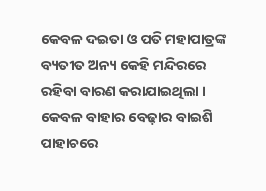କେବଳ ଦଇତା ଓ ପତି ମହାପାତ୍ରଙ୍କ ବ୍ୟତୀତ ଅନ୍ୟ କେହି ମନ୍ଦିରରେ ରହିବା ବାରଣ କରାଯାଇଥିଲା । କେବଳ ବାହାର ବେଢ଼ାର ବାଇଶି ପାହାଚରେ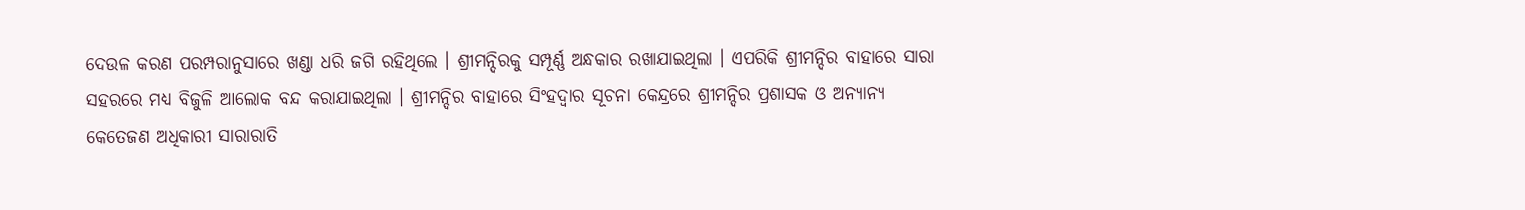ଦେଉଳ କରଣ ପରମ୍ପରାନୁସାରେ ଖଣ୍ଡା ଧରି ଜଗି ରହିଥିଲେ । ଶ୍ରୀମନ୍ଦିରକୁ ସମ୍ପୂର୍ଣ୍ଣ ଅନ୍ଧକାର ରଖାଯାଇଥିଲା । ଏପରିକି ଶ୍ରୀମନ୍ଦିର ବାହାରେ ସାରା ସହରରେ ମଧ୍ୟ ବିଜୁଳି ଆଲୋକ ବନ୍ଦ କରାଯାଇଥିଲା । ଶ୍ରୀମନ୍ଦିର ବାହାରେ ସିଂହଦ୍ବାର ସୂଚନା କେନ୍ଦ୍ରରେ ଶ୍ରୀମନ୍ଦିର ପ୍ରଶାସକ ଓ ଅନ୍ୟାନ୍ୟ କେତେଜଣ ଅଧିକାରୀ ସାରାରାତି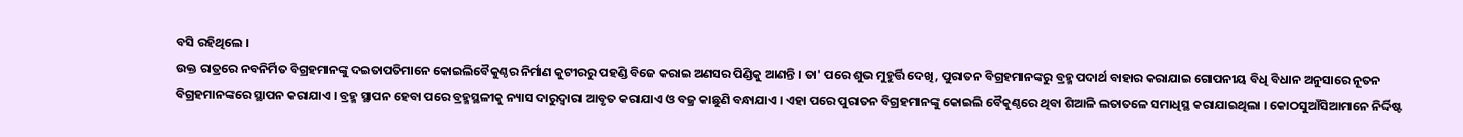ବସି ରହିଥିଲେ ।
ଉକ୍ତ ରାତ୍ରରେ ନବନିର୍ମିତ ବିଗ୍ରହମାନଙ୍କୁ ଦଇତାପତିମାନେ କୋଇଲିବୈକୁଣ୍ଠର ନିର୍ମାଣ କୁଟୀରରୁ ପହଣ୍ଡି ବିଜେ କରାଇ ଅଣସର ପିଣ୍ଡିକୁ ଆଣନ୍ତି । ତା' ପରେ ଶୁଭ ମୁହୁର୍ତ୍ତି ଦେଖି, ପୁରାତନ ବିଗ୍ରହମାନଙ୍କରୁ ବ୍ରହ୍ମ ପଦାର୍ଥ ବାହାର କରାଯାଇ ଗୋପନୀୟ ବିଧି ବିଧାନ ଅନୁସାରେ ନୂତନ ବିଗ୍ରହମାନଙ୍କରେ ସ୍ଥାପନ କରାଯାଏ । ବ୍ରହ୍ମ ସ୍ଥାପନ ହେବା ପରେ ବ୍ରହ୍ମସ୍ଥଳୀକୁ ନ୍ୟାସ ଦାରୁଦ୍ବାରା ଆବୃତ କରାଯାଏ ଓ ବଜ୍ର କାଛୁଣି ବନ୍ଧାଯାଏ । ଏହା ପରେ ପୁରାତନ ବିଗ୍ରହମାନଙ୍କୁ କୋଇଲି ବୈକୁଣ୍ଠରେ ଥିବା ଶିଆଳି ଲତାତଳେ ସମାଧିସ୍ଥ କରାଯାଇଥିଲା । କୋଠସୁଆଁସିଆମାନେ ନିର୍ଦ୍ଦିଷ୍ଟ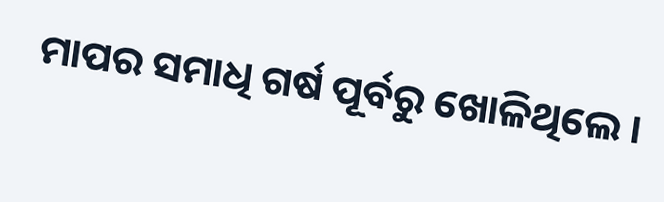ମାପର ସମାଧି ଗର୍ଷ ପୂର୍ବରୁ ଖୋଳିଥିଲେ ।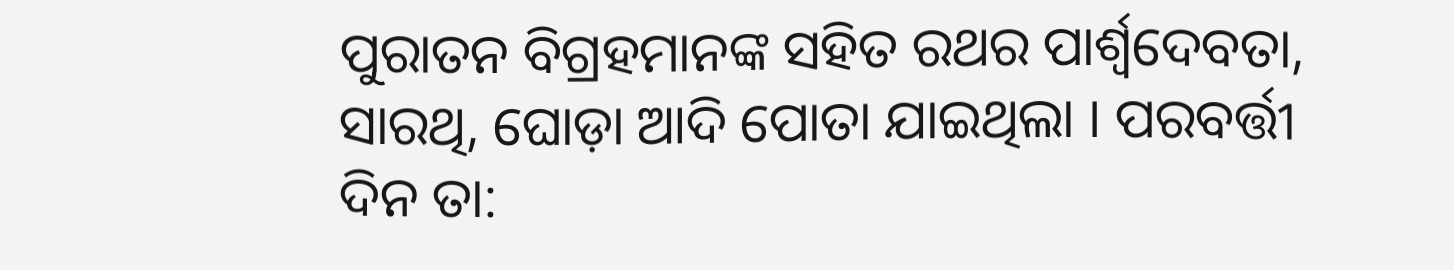ପୁରାତନ ବିଗ୍ରହମାନଙ୍କ ସହିତ ରଥର ପାର୍ଶ୍ୱଦେବତା, ସାରଥି, ଘୋଡ଼ା ଆଦି ପୋତା ଯାଇଥିଲା । ପରବର୍ତ୍ତୀ ଦିନ ତା: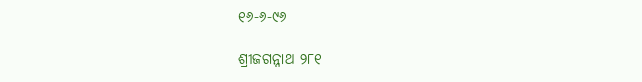୧୬-୬-୯୬

ଶ୍ରୀଜଗନ୍ନାଥ ୨୮୧